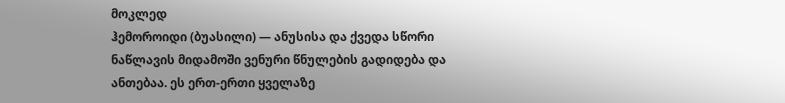მოკლედ
ჰემოროიდი (ბუასილი) — ანუსისა და ქვედა სწორი ნაწლავის მიდამოში ვენური წნულების გადიდება და ანთებაა. ეს ერთ-ერთი ყველაზე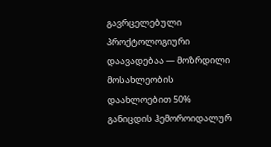გავრცელებული პროქტოლოგიური დაავადებაა — მოზრდილი მოსახლეობის დაახლოებით 50% განიცდის ჰემოროიდალურ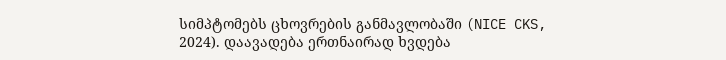სიმპტომებს ცხოვრების განმავლობაში (NICE CKS, 2024). დაავადება ერთნაირად ხვდება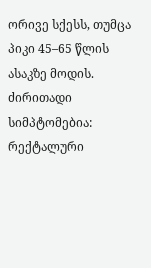ორივე სქესს, თუმცა პიკი 45–65 წლის ასაკზე მოდის. ძირითადი სიმპტომებია: რექტალური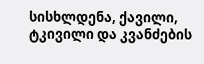სისხლდენა, ქავილი, ტკივილი და კვანძების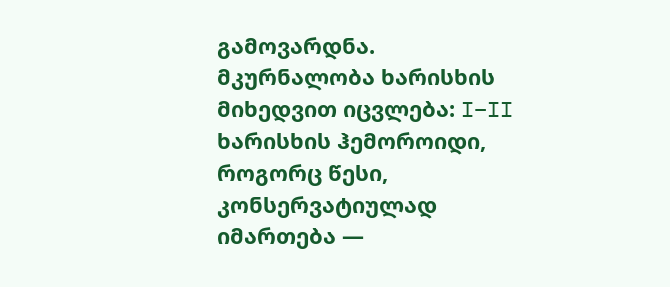გამოვარდნა. მკურნალობა ხარისხის მიხედვით იცვლება: I–II ხარისხის ჰემოროიდი, როგორც წესი, კონსერვატიულად იმართება —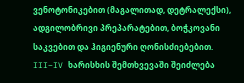ვენოტონიკებით (მაგალითად, დეტრალექსი), ადგილობრივი პრეპარატებით, ბოჭკოვანი საკვებით და ჰიგიენური ღონისძიებებით. III–IV ხარისხის შემთხვევაში შეიძლება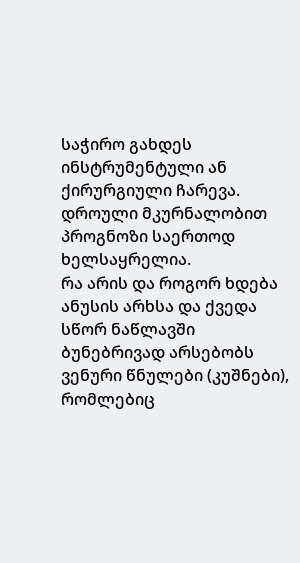საჭირო გახდეს ინსტრუმენტული ან ქირურგიული ჩარევა. დროული მკურნალობით პროგნოზი საერთოდ ხელსაყრელია.
რა არის და როგორ ხდება
ანუსის არხსა და ქვედა სწორ ნაწლავში ბუნებრივად არსებობს ვენური წნულები (კუშნები), რომლებიც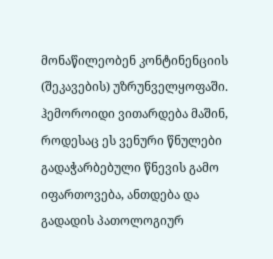მონაწილეობენ კონტინენციის (შეკავების) უზრუნველყოფაში. ჰემოროიდი ვითარდება მაშინ, როდესაც ეს ვენური წნულები გადაჭარბებული წნევის გამო იფართოვება, ანთდება და გადადის პათოლოგიურ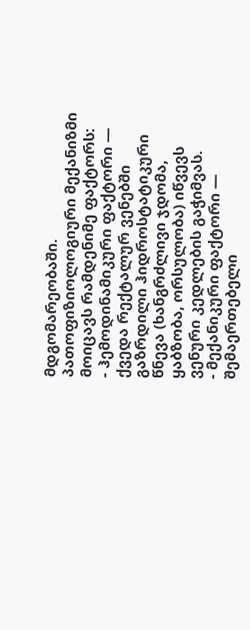მდგომარეობაში.
პათოფიზიოლოგიური მექანიზმი მოიცავს რამდენიმე ფაქტორს:
- ჰემოდინამიკური ფაქტორი — ქვედა რექტალურ ვენებში გაზრდილი ჰიდროსტატიკური წნევა (ხანგრძლივი ჯდომა, ყაბზობა, ორსულობა) იწვევს ვენური კედლების გაჭიმვას.
- მექანიკური ფაქტორი — შემაერთებელი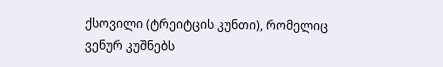ქსოვილი (ტრეიტცის კუნთი), რომელიც ვენურ კუშნებს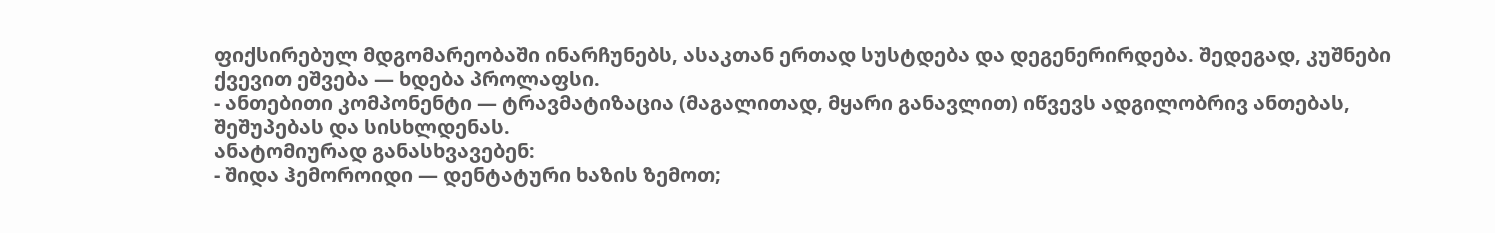ფიქსირებულ მდგომარეობაში ინარჩუნებს, ასაკთან ერთად სუსტდება და დეგენერირდება. შედეგად, კუშნები ქვევით ეშვება — ხდება პროლაფსი.
- ანთებითი კომპონენტი — ტრავმატიზაცია (მაგალითად, მყარი განავლით) იწვევს ადგილობრივ ანთებას, შეშუპებას და სისხლდენას.
ანატომიურად განასხვავებენ:
- შიდა ჰემოროიდი — დენტატური ხაზის ზემოთ;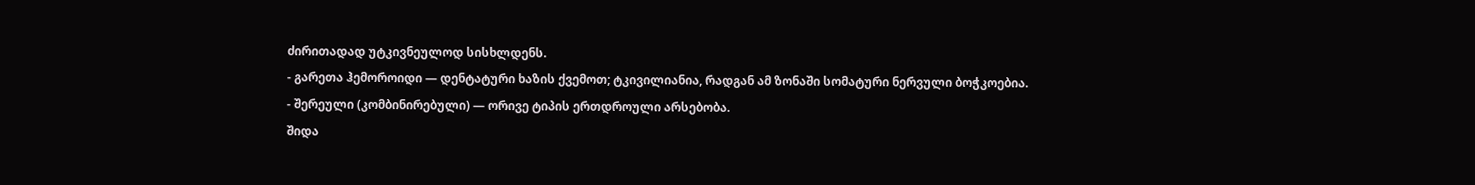ძირითადად უტკივნეულოდ სისხლდენს.
- გარეთა ჰემოროიდი — დენტატური ხაზის ქვემოთ; ტკივილიანია, რადგან ამ ზონაში სომატური ნერვული ბოჭკოებია.
- შერეული (კომბინირებული) — ორივე ტიპის ერთდროული არსებობა.
შიდა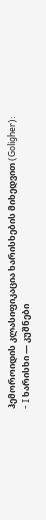ჰემოროიდის კლასიფიკაცია ხარისხების მიხედვით (Goligher):
- I ხარისხი — კუშნები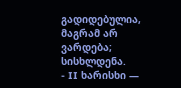გადიდებულია, მაგრამ არ ვარდება; სისხლდენა.
- II ხარისხი —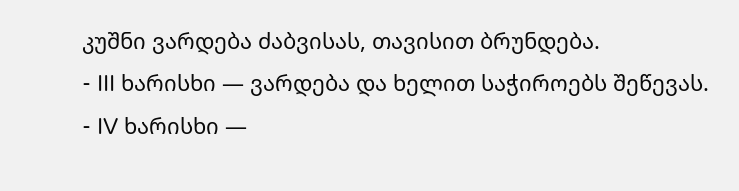კუშნი ვარდება ძაბვისას, თავისით ბრუნდება.
- III ხარისხი — ვარდება და ხელით საჭიროებს შეწევას.
- IV ხარისხი —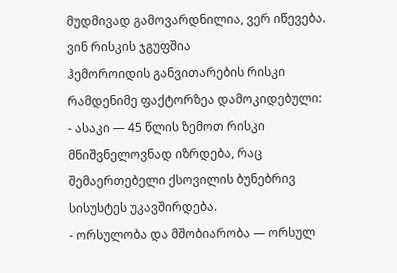მუდმივად გამოვარდნილია, ვერ იწევება.
ვინ რისკის ჯგუფშია
ჰემოროიდის განვითარების რისკი რამდენიმე ფაქტორზეა დამოკიდებული:
- ასაკი — 45 წლის ზემოთ რისკი მნიშვნელოვნად იზრდება, რაც შემაერთებელი ქსოვილის ბუნებრივ სისუსტეს უკავშირდება.
- ორსულობა და მშობიარობა — ორსულ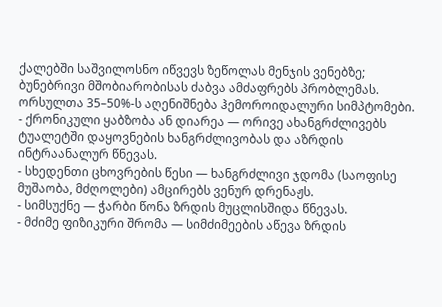ქალებში საშვილოსნო იწვევს ზეწოლას მენჯის ვენებზე; ბუნებრივი მშობიარობისას ძაბვა ამძაფრებს პრობლემას. ორსულთა 35–50%-ს აღენიშნება ჰემოროიდალური სიმპტომები.
- ქრონიკული ყაბზობა ან დიარეა — ორივე ახანგრძლივებს ტუალეტში დაყოვნების ხანგრძლივობას და აზრდის ინტრაანალურ წნევას.
- სხედენთი ცხოვრების წესი — ხანგრძლივი ჯდომა (საოფისე მუშაობა, მძღოლები) ამცირებს ვენურ დრენაჟს.
- სიმსუქნე — ჭარბი წონა ზრდის მუცლისშიდა წნევას.
- მძიმე ფიზიკური შრომა — სიმძიმეების აწევა ზრდის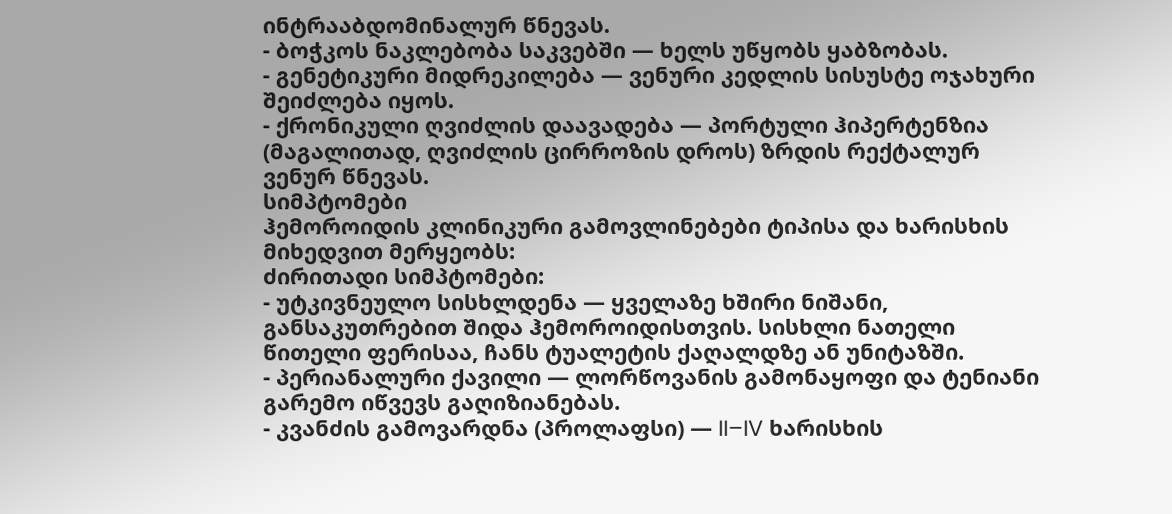ინტრააბდომინალურ წნევას.
- ბოჭკოს ნაკლებობა საკვებში — ხელს უწყობს ყაბზობას.
- გენეტიკური მიდრეკილება — ვენური კედლის სისუსტე ოჯახური შეიძლება იყოს.
- ქრონიკული ღვიძლის დაავადება — პორტული ჰიპერტენზია (მაგალითად, ღვიძლის ცირროზის დროს) ზრდის რექტალურ ვენურ წნევას.
სიმპტომები
ჰემოროიდის კლინიკური გამოვლინებები ტიპისა და ხარისხის მიხედვით მერყეობს:
ძირითადი სიმპტომები:
- უტკივნეულო სისხლდენა — ყველაზე ხშირი ნიშანი, განსაკუთრებით შიდა ჰემოროიდისთვის. სისხლი ნათელი წითელი ფერისაა, ჩანს ტუალეტის ქაღალდზე ან უნიტაზში.
- პერიანალური ქავილი — ლორწოვანის გამონაყოფი და ტენიანი გარემო იწვევს გაღიზიანებას.
- კვანძის გამოვარდნა (პროლაფსი) — II–IV ხარისხის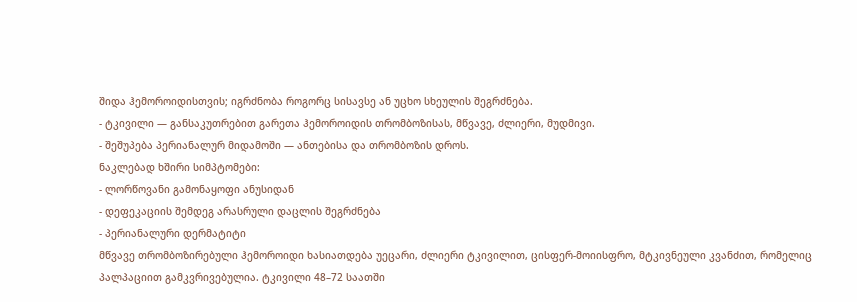შიდა ჰემოროიდისთვის; იგრძნობა როგორც სისავსე ან უცხო სხეულის შეგრძნება.
- ტკივილი — განსაკუთრებით გარეთა ჰემოროიდის თრომბოზისას, მწვავე, ძლიერი, მუდმივი.
- შეშუპება პერიანალურ მიდამოში — ანთებისა და თრომბოზის დროს.
ნაკლებად ხშირი სიმპტომები:
- ლორწოვანი გამონაყოფი ანუსიდან
- დეფეკაციის შემდეგ არასრული დაცლის შეგრძნება
- პერიანალური დერმატიტი
მწვავე თრომბოზირებული ჰემოროიდი ხასიათდება უეცარი, ძლიერი ტკივილით, ცისფერ-მოიისფრო, მტკივნეული კვანძით, რომელიც პალპაციით გამკვრივებულია. ტკივილი 48–72 საათში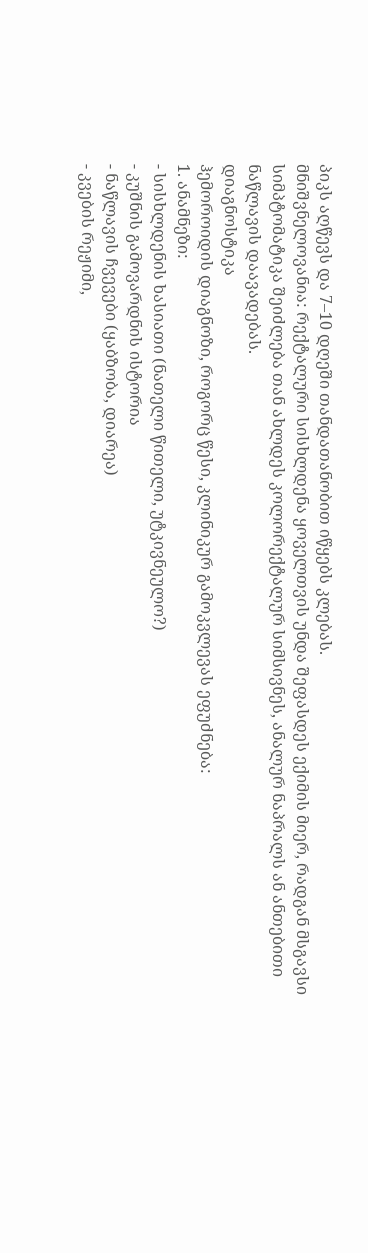პიკს აღწევს და 7–10 დღეში თანდათანობით იწყებს კლებას.
მნიშვნელოვანია: რექტალური სისხლდენა ყოველთვის უნდა შეფასდეს ექიმის მიერ, რადგან მსგავსი სიმპტომატიკა შეიძლება თან ახლდეს კოლორექტალურ სიმსივნეს, ანალურ ნაპრალს ან ანთებითი ნაწლავის დაავადებას.
დიაგნოსტიკა
ჰემოროიდის დიაგნოზი, როგორც წესი, კლინიკურ გამოკვლევას ეფუძნება:
1. ანამნეზი:
- სისხლდენის ხასიათი (ნათელი წითელი, უტკივნეულო?)
- კუშნის გამოვარდნის ისტორია
- ნაწლავის ჩვევები (ყაბზობა, დიარეა)
- კვების რეჟიმი,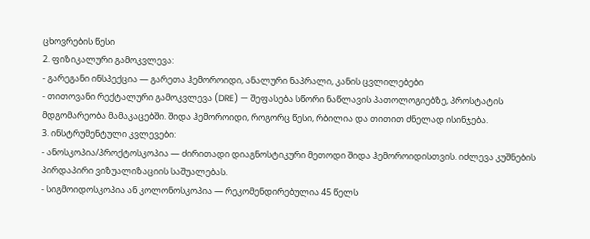ცხოვრების წესი
2. ფიზიკალური გამოკვლევა:
- გარეგანი ინსპექცია — გარეთა ჰემოროიდი, ანალური ნაპრალი, კანის ცვლილებები
- თითოვანი რექტალური გამოკვლევა (DRE) — შეფასება სწორი ნაწლავის პათოლოგიებზე, პროსტატის მდგომარეობა მამაკაცებში. შიდა ჰემოროიდი, როგორც წესი, რბილია და თითით ძნელად ისინჯება.
3. ინსტრუმენტული კვლევები:
- ანოსკოპია/პროქტოსკოპია — ძირითადი დიაგნოსტიკური მეთოდი შიდა ჰემოროიდისთვის. იძლევა კუშნების პირდაპირი ვიზუალიზაციის საშუალებას.
- სიგმოიდოსკოპია ან კოლონოსკოპია — რეკომენდირებულია 45 წელს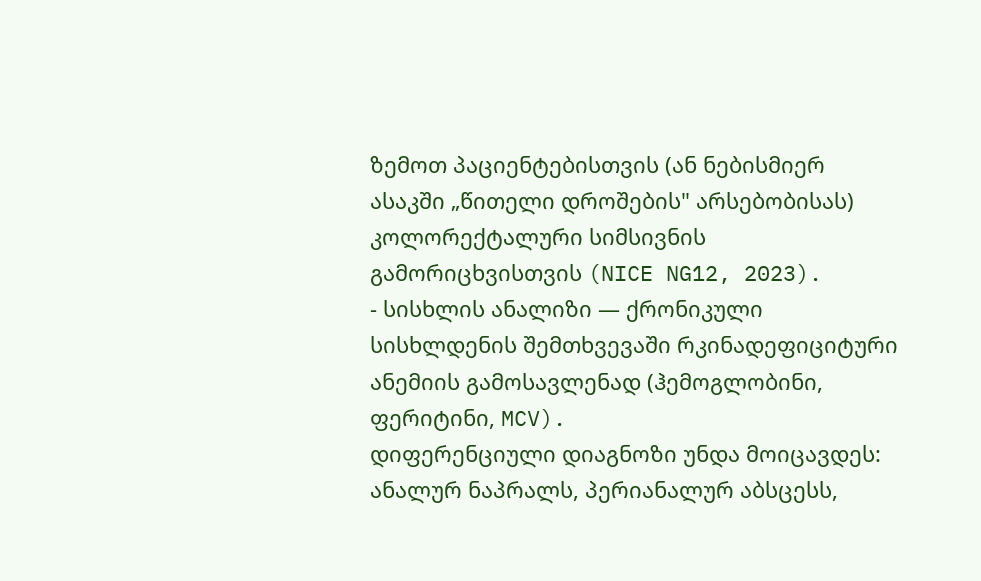ზემოთ პაციენტებისთვის (ან ნებისმიერ ასაკში „წითელი დროშების" არსებობისას) კოლორექტალური სიმსივნის გამორიცხვისთვის (NICE NG12, 2023).
- სისხლის ანალიზი — ქრონიკული სისხლდენის შემთხვევაში რკინადეფიციტური ანემიის გამოსავლენად (ჰემოგლობინი, ფერიტინი, MCV).
დიფერენციული დიაგნოზი უნდა მოიცავდეს: ანალურ ნაპრალს, პერიანალურ აბსცესს,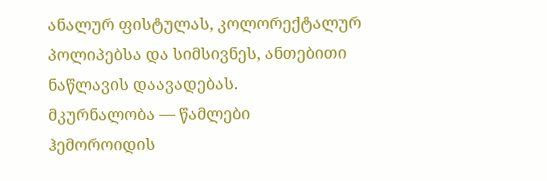ანალურ ფისტულას, კოლორექტალურ პოლიპებსა და სიმსივნეს, ანთებითი ნაწლავის დაავადებას.
მკურნალობა — წამლები
ჰემოროიდის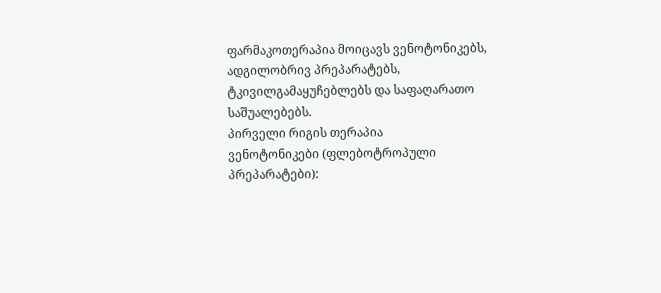ფარმაკოთერაპია მოიცავს ვენოტონიკებს, ადგილობრივ პრეპარატებს, ტკივილგამაყუჩებლებს და საფაღარათო საშუალებებს.
პირველი რიგის თერაპია
ვენოტონიკები (ფლებოტროპული პრეპარატები):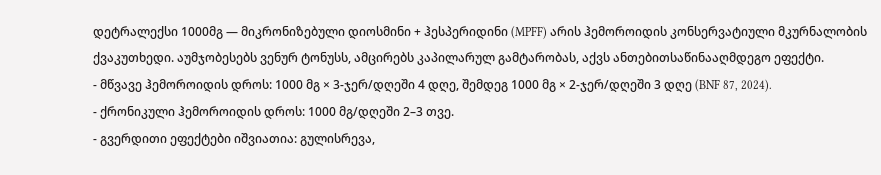დეტრალექსი 1000მგ — მიკრონიზებული დიოსმინი + ჰესპერიდინი (MPFF) არის ჰემოროიდის კონსერვატიული მკურნალობის ქვაკუთხედი. აუმჯობესებს ვენურ ტონუსს, ამცირებს კაპილარულ გამტარობას, აქვს ანთებითსაწინააღმდეგო ეფექტი.
- მწვავე ჰემოროიდის დროს: 1000 მგ × 3-ჯერ/დღეში 4 დღე, შემდეგ 1000 მგ × 2-ჯერ/დღეში 3 დღე (BNF 87, 2024).
- ქრონიკული ჰემოროიდის დროს: 1000 მგ/დღეში 2–3 თვე.
- გვერდითი ეფექტები იშვიათია: გულისრევა,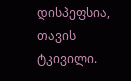დისპეფსია, თავის ტკივილი.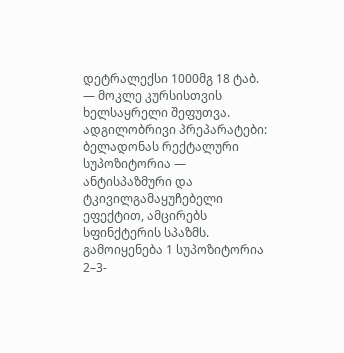დეტრალექსი 1000მგ 18 ტაბ. — მოკლე კურსისთვის ხელსაყრელი შეფუთვა.
ადგილობრივი პრეპარატები:
ბელადონას რექტალური სუპოზიტორია — ანტისპაზმური და ტკივილგამაყუჩებელი ეფექტით, ამცირებს სფინქტერის სპაზმს. გამოიყენება 1 სუპოზიტორია 2–3-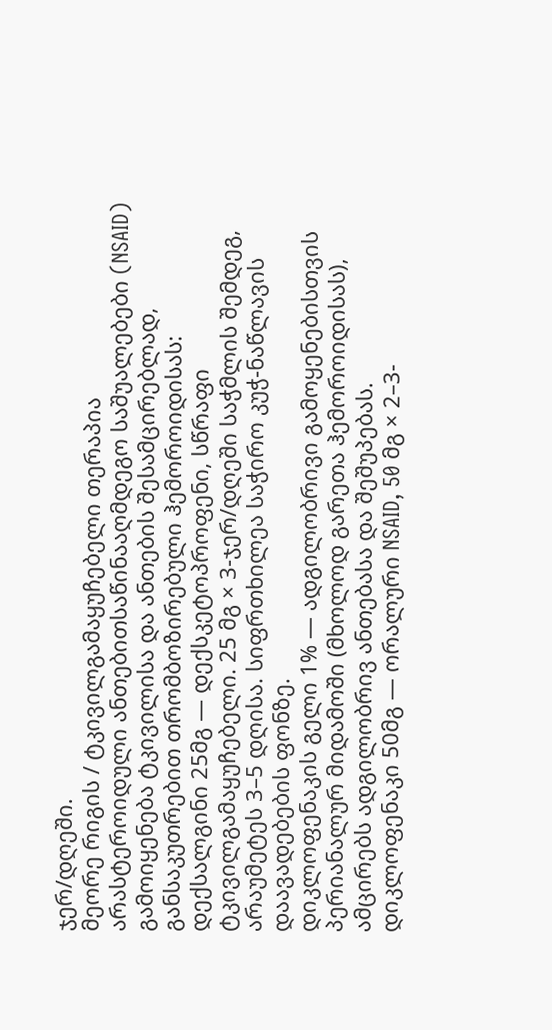ჯერ/დღეში.
მეორე რიგის / ტკივილგამაყუჩებელი თერაპია
არასტეროიდული ანთებითსაწინააღმდეგო საშუალებები (NSAID) გამოიყენება ტკივილისა და ანთების შესამცირებლად, განსაკუთრებით თრომბოზირებული ჰემოროიდისას:
დექსალგინი 25მგ — დექსკეტოპროფენი, სწრაფი ტკივილგამაყუჩებელი. 25 მგ × 3-ჯერ/დღეში საჭმლის შემდეგ, არაუმეტეს 3–5 დღისა. სიფრთხილეა საჭირო კუჭ-ნაწლავის დაავადებების ფონზე.
დიკლოფენაკის გელი 1% — ადგილობრივი გამოყენებისთვის პერიანალურ მიდამოში (მხოლოდ გარეთა ჰემოროიდისას), ამცირებს ადგილობრივ ანთებასა და შეშუპებას.
დიკლოფენაკი 50მგ — ორალური NSAID, 50 მგ × 2–3-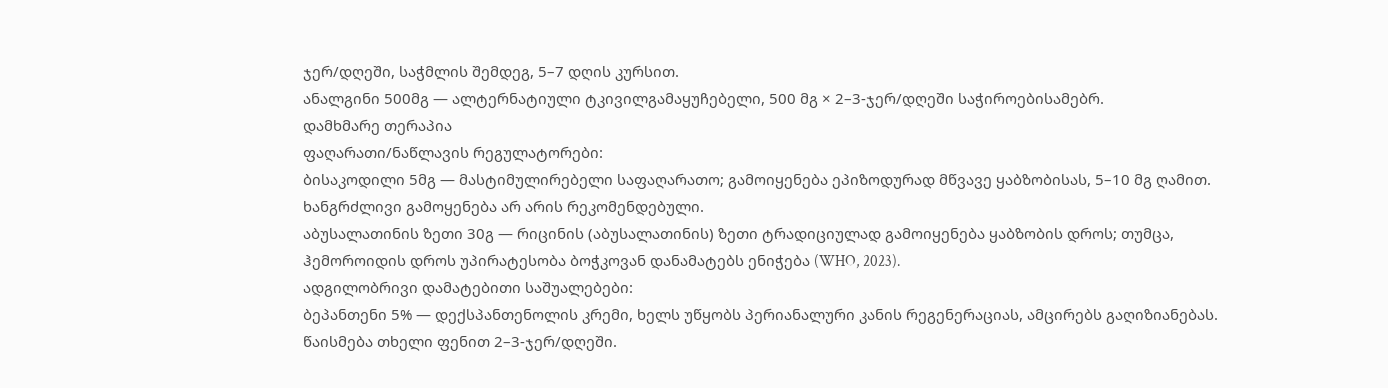ჯერ/დღეში, საჭმლის შემდეგ, 5–7 დღის კურსით.
ანალგინი 500მგ — ალტერნატიული ტკივილგამაყუჩებელი, 500 მგ × 2–3-ჯერ/დღეში საჭიროებისამებრ.
დამხმარე თერაპია
ფაღარათი/ნაწლავის რეგულატორები:
ბისაკოდილი 5მგ — მასტიმულირებელი საფაღარათო; გამოიყენება ეპიზოდურად მწვავე ყაბზობისას, 5–10 მგ ღამით. ხანგრძლივი გამოყენება არ არის რეკომენდებული.
აბუსალათინის ზეთი 30გ — რიცინის (აბუსალათინის) ზეთი ტრადიციულად გამოიყენება ყაბზობის დროს; თუმცა, ჰემოროიდის დროს უპირატესობა ბოჭკოვან დანამატებს ენიჭება (WHO, 2023).
ადგილობრივი დამატებითი საშუალებები:
ბეპანთენი 5% — დექსპანთენოლის კრემი, ხელს უწყობს პერიანალური კანის რეგენერაციას, ამცირებს გაღიზიანებას. წაისმება თხელი ფენით 2–3-ჯერ/დღეში.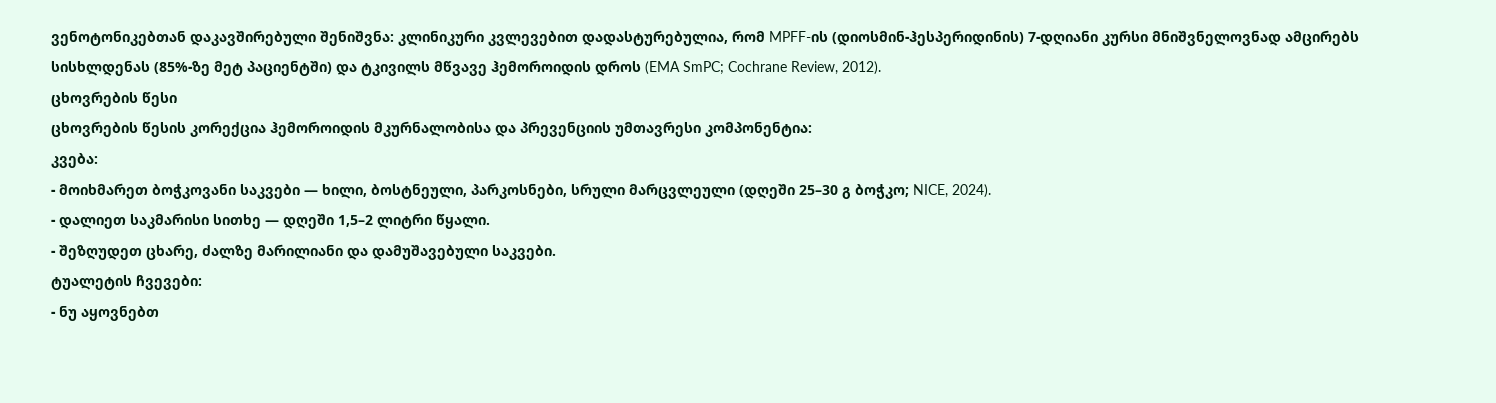ვენოტონიკებთან დაკავშირებული შენიშვნა: კლინიკური კვლევებით დადასტურებულია, რომ MPFF-ის (დიოსმინ-ჰესპერიდინის) 7-დღიანი კურსი მნიშვნელოვნად ამცირებს სისხლდენას (85%-ზე მეტ პაციენტში) და ტკივილს მწვავე ჰემოროიდის დროს (EMA SmPC; Cochrane Review, 2012).
ცხოვრების წესი
ცხოვრების წესის კორექცია ჰემოროიდის მკურნალობისა და პრევენციის უმთავრესი კომპონენტია:
კვება:
- მოიხმარეთ ბოჭკოვანი საკვები — ხილი, ბოსტნეული, პარკოსნები, სრული მარცვლეული (დღეში 25–30 გ ბოჭკო; NICE, 2024).
- დალიეთ საკმარისი სითხე — დღეში 1,5–2 ლიტრი წყალი.
- შეზღუდეთ ცხარე, ძალზე მარილიანი და დამუშავებული საკვები.
ტუალეტის ჩვევები:
- ნუ აყოვნებთ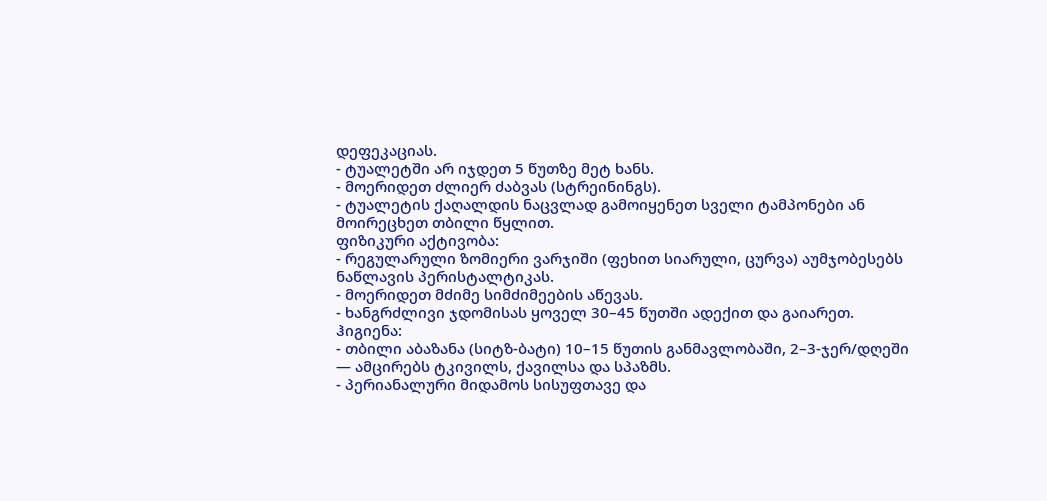დეფეკაციას.
- ტუალეტში არ იჯდეთ 5 წუთზე მეტ ხანს.
- მოერიდეთ ძლიერ ძაბვას (სტრეინინგს).
- ტუალეტის ქაღალდის ნაცვლად გამოიყენეთ სველი ტამპონები ან მოირეცხეთ თბილი წყლით.
ფიზიკური აქტივობა:
- რეგულარული ზომიერი ვარჯიში (ფეხით სიარული, ცურვა) აუმჯობესებს ნაწლავის პერისტალტიკას.
- მოერიდეთ მძიმე სიმძიმეების აწევას.
- ხანგრძლივი ჯდომისას ყოველ 30–45 წუთში ადექით და გაიარეთ.
ჰიგიენა:
- თბილი აბაზანა (სიტზ-ბატი) 10–15 წუთის განმავლობაში, 2–3-ჯერ/დღეში — ამცირებს ტკივილს, ქავილსა და სპაზმს.
- პერიანალური მიდამოს სისუფთავე და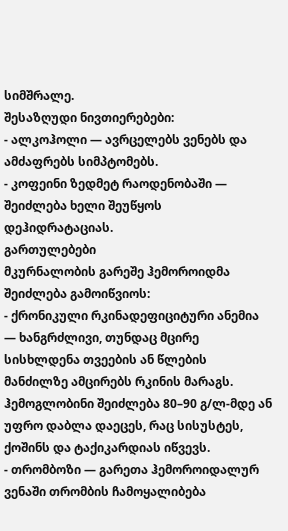სიმშრალე.
შესაზღუდი ნივთიერებები:
- ალკოჰოლი — ავრცელებს ვენებს და ამძაფრებს სიმპტომებს.
- კოფეინი ზედმეტ რაოდენობაში — შეიძლება ხელი შეუწყოს დეჰიდრატაციას.
გართულებები
მკურნალობის გარეშე ჰემოროიდმა შეიძლება გამოიწვიოს:
- ქრონიკული რკინადეფიციტური ანემია — ხანგრძლივი, თუნდაც მცირე სისხლდენა თვეების ან წლების მანძილზე ამცირებს რკინის მარაგს. ჰემოგლობინი შეიძლება 80–90 გ/ლ-მდე ან უფრო დაბლა დაეცეს, რაც სისუსტეს, ქოშინს და ტაქიკარდიას იწვევს.
- თრომბოზი — გარეთა ჰემოროიდალურ ვენაში თრომბის ჩამოყალიბება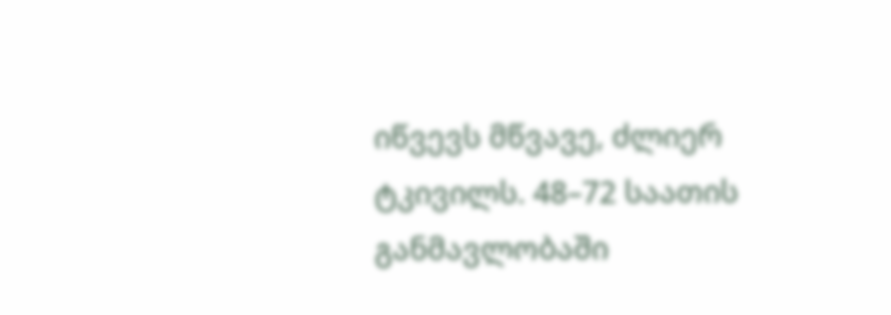იწვევს მწვავე, ძლიერ ტკივილს. 48–72 საათის განმავლობაში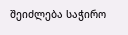შეიძლება საჭირო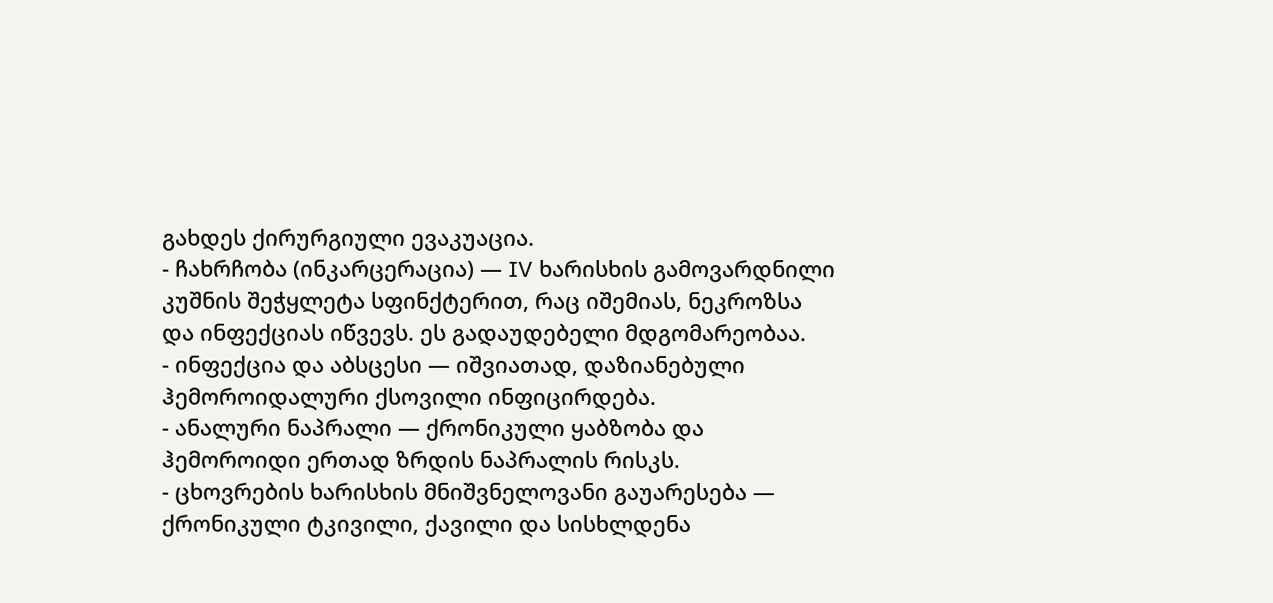გახდეს ქირურგიული ევაკუაცია.
- ჩახრჩობა (ინკარცერაცია) — IV ხარისხის გამოვარდნილი კუშნის შეჭყლეტა სფინქტერით, რაც იშემიას, ნეკროზსა და ინფექციას იწვევს. ეს გადაუდებელი მდგომარეობაა.
- ინფექცია და აბსცესი — იშვიათად, დაზიანებული ჰემოროიდალური ქსოვილი ინფიცირდება.
- ანალური ნაპრალი — ქრონიკული ყაბზობა და ჰემოროიდი ერთად ზრდის ნაპრალის რისკს.
- ცხოვრების ხარისხის მნიშვნელოვანი გაუარესება — ქრონიკული ტკივილი, ქავილი და სისხლდენა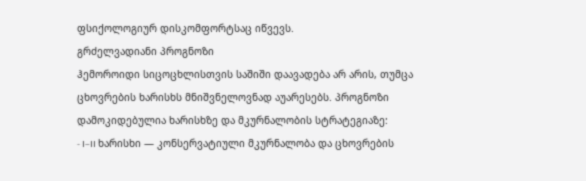ფსიქოლოგიურ დისკომფორტსაც იწვევს.
გრძელვადიანი პროგნოზი
ჰემოროიდი სიცოცხლისთვის საშიში დაავადება არ არის, თუმცა ცხოვრების ხარისხს მნიშვნელოვნად აუარესებს. პროგნოზი დამოკიდებულია ხარისხზე და მკურნალობის სტრატეგიაზე:
- I–II ხარისხი — კონსერვატიული მკურნალობა და ცხოვრების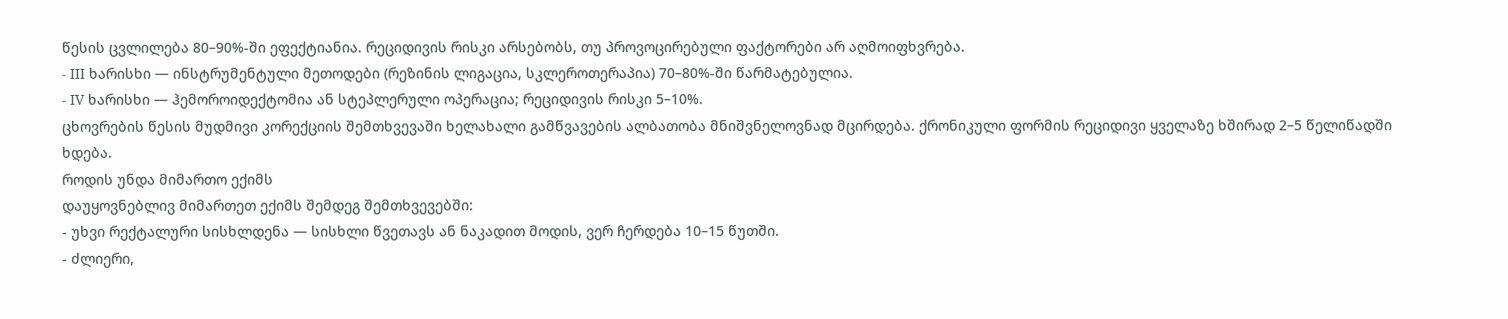წესის ცვლილება 80–90%-ში ეფექტიანია. რეციდივის რისკი არსებობს, თუ პროვოცირებული ფაქტორები არ აღმოიფხვრება.
- III ხარისხი — ინსტრუმენტული მეთოდები (რეზინის ლიგაცია, სკლეროთერაპია) 70–80%-ში წარმატებულია.
- IV ხარისხი — ჰემოროიდექტომია ან სტეპლერული ოპერაცია; რეციდივის რისკი 5–10%.
ცხოვრების წესის მუდმივი კორექციის შემთხვევაში ხელახალი გამწვავების ალბათობა მნიშვნელოვნად მცირდება. ქრონიკული ფორმის რეციდივი ყველაზე ხშირად 2–5 წელიწადში ხდება.
როდის უნდა მიმართო ექიმს
დაუყოვნებლივ მიმართეთ ექიმს შემდეგ შემთხვევებში:
- უხვი რექტალური სისხლდენა — სისხლი წვეთავს ან ნაკადით მოდის, ვერ ჩერდება 10–15 წუთში.
- ძლიერი,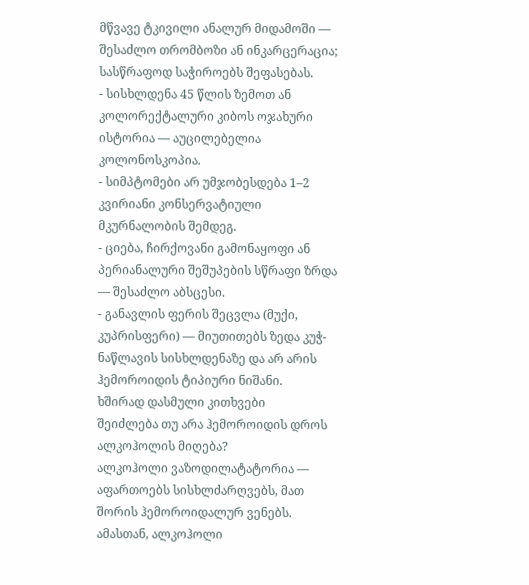მწვავე ტკივილი ანალურ მიდამოში — შესაძლო თრომბოზი ან ინკარცერაცია; სასწრაფოდ საჭიროებს შეფასებას.
- სისხლდენა 45 წლის ზემოთ ან კოლორექტალური კიბოს ოჯახური ისტორია — აუცილებელია კოლონოსკოპია.
- სიმპტომები არ უმჯობესდება 1–2 კვირიანი კონსერვატიული მკურნალობის შემდეგ.
- ციება, ჩირქოვანი გამონაყოფი ან პერიანალური შეშუპების სწრაფი ზრდა — შესაძლო აბსცესი.
- განავლის ფერის შეცვლა (მუქი, კუპრისფერი) — მიუთითებს ზედა კუჭ-ნაწლავის სისხლდენაზე და არ არის ჰემოროიდის ტიპიური ნიშანი.
ხშირად დასმული კითხვები
შეიძლება თუ არა ჰემოროიდის დროს ალკოჰოლის მიღება?
ალკოჰოლი ვაზოდილატატორია — აფართოებს სისხლძარღვებს, მათ შორის ჰემოროიდალურ ვენებს. ამასთან, ალკოჰოლი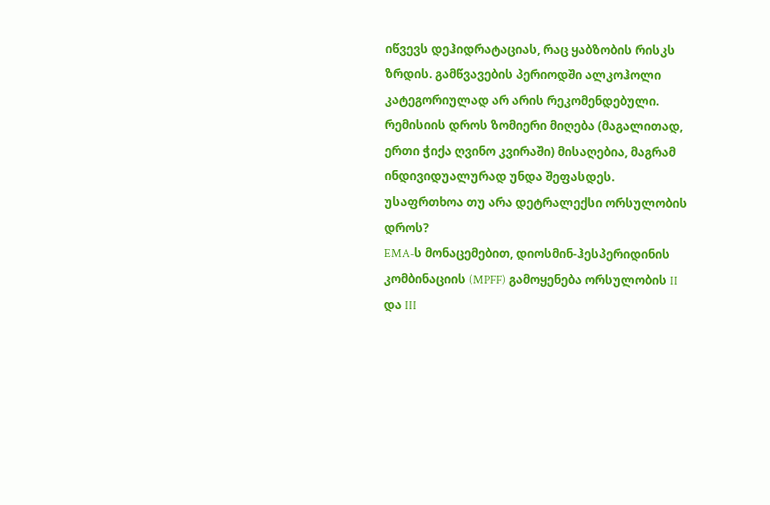იწვევს დეჰიდრატაციას, რაც ყაბზობის რისკს ზრდის. გამწვავების პერიოდში ალკოჰოლი კატეგორიულად არ არის რეკომენდებული. რემისიის დროს ზომიერი მიღება (მაგალითად, ერთი ჭიქა ღვინო კვირაში) მისაღებია, მაგრამ ინდივიდუალურად უნდა შეფასდეს.
უსაფრთხოა თუ არა დეტრალექსი ორსულობის დროს?
EMA-ს მონაცემებით, დიოსმინ-ჰესპერიდინის კომბინაციის (MPFF) გამოყენება ორსულობის II და III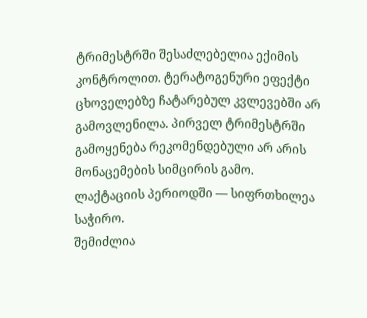ტრიმესტრში შესაძლებელია ექიმის კონტროლით. ტერატოგენური ეფექტი ცხოველებზე ჩატარებულ კვლევებში არ გამოვლენილა. პირველ ტრიმესტრში გამოყენება რეკომენდებული არ არის მონაცემების სიმცირის გამო. ლაქტაციის პერიოდში — სიფრთხილეა საჭირო.
შემიძლია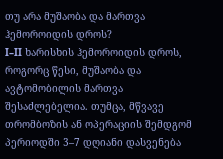თუ არა მუშაობა და მართვა ჰემოროიდის დროს?
I–II ხარისხის ჰემოროიდის დროს, როგორც წესი, მუშაობა და ავტომობილის მართვა შესაძლებელია. თუმცა, მწვავე თრომბოზის ან ოპერაციის შემდგომ პერიოდში 3–7 დღიანი დასვენება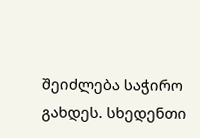შეიძლება საჭირო გახდეს. სხედენთი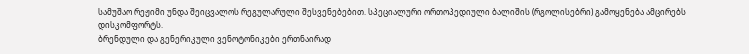სამუშაო რეჟიმი უნდა შეიცვალოს რეგულარული შესვენებებით. სპეციალური ორთოპედიული ბალიშის (რგოლისებრი) გამოყენება ამცირებს დისკომფორტს.
ბრენდული და გენერიკული ვენოტონიკები ერთნაირად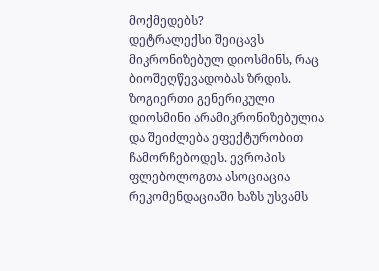მოქმედებს?
დეტრალექსი შეიცავს მიკრონიზებულ დიოსმინს, რაც ბიოშეღწევადობას ზრდის. ზოგიერთი გენერიკული დიოსმინი არამიკრონიზებულია და შეიძლება ეფექტურობით ჩამორჩებოდეს. ევროპის ფლებოლოგთა ასოციაცია რეკომენდაციაში ხაზს უსვამს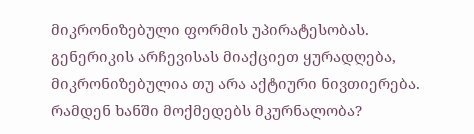მიკრონიზებული ფორმის უპირატესობას. გენერიკის არჩევისას მიაქციეთ ყურადღება, მიკრონიზებულია თუ არა აქტიური ნივთიერება.
რამდენ ხანში მოქმედებს მკურნალობა?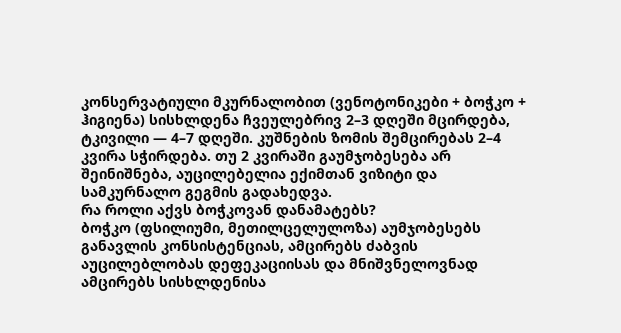კონსერვატიული მკურნალობით (ვენოტონიკები + ბოჭკო + ჰიგიენა) სისხლდენა ჩვეულებრივ 2–3 დღეში მცირდება, ტკივილი — 4–7 დღეში. კუშნების ზომის შემცირებას 2–4 კვირა სჭირდება. თუ 2 კვირაში გაუმჯობესება არ შეინიშნება, აუცილებელია ექიმთან ვიზიტი და სამკურნალო გეგმის გადახედვა.
რა როლი აქვს ბოჭკოვან დანამატებს?
ბოჭკო (ფსილიუმი, მეთილცელულოზა) აუმჯობესებს განავლის კონსისტენციას, ამცირებს ძაბვის აუცილებლობას დეფეკაციისას და მნიშვნელოვნად ამცირებს სისხლდენისა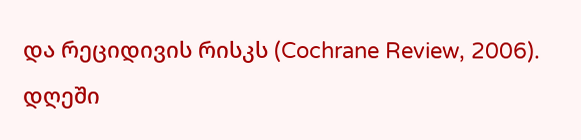და რეციდივის რისკს (Cochrane Review, 2006). დღეში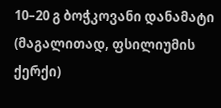10–20 გ ბოჭკოვანი დანამატი (მაგალითად, ფსილიუმის ქერქი)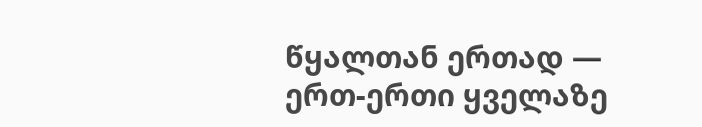წყალთან ერთად — ერთ-ერთი ყველაზე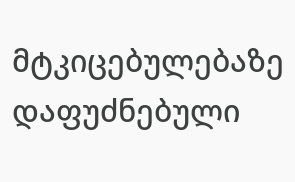მტკიცებულებაზე დაფუძნებული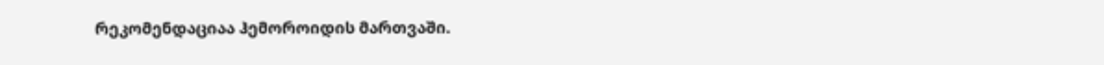რეკომენდაციაა ჰემოროიდის მართვაში.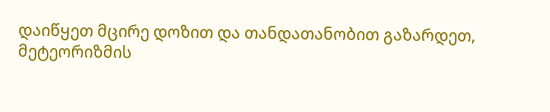დაიწყეთ მცირე დოზით და თანდათანობით გაზარდეთ, მეტეორიზმის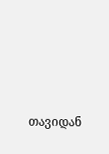თავიდან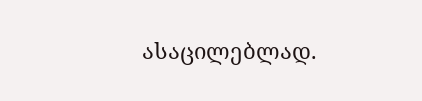ასაცილებლად.